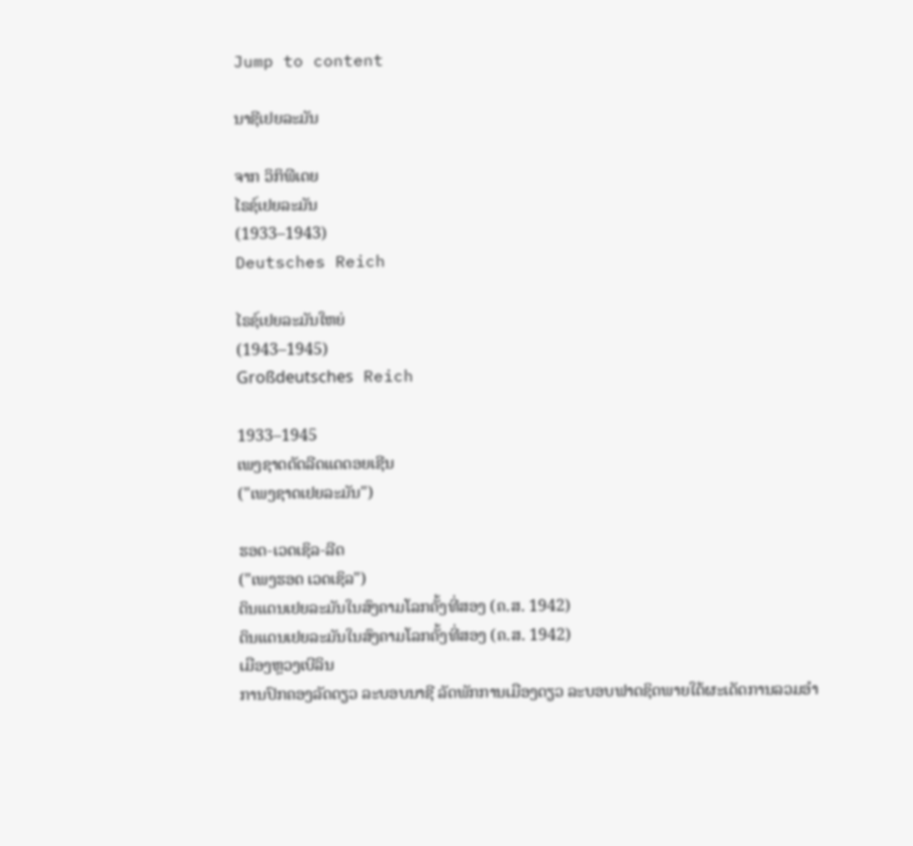Jump to content

ນາຊີເຢຍລະມັນ

ຈາກ ວິກິພີເດຍ
ໄຣຊ໌ເຢຍລະມັນ
(1933–1943)
Deutsches Reich

ໄຣຊ໌ເຢຍລະມັນໃຫຍ່
(1943–1945)
Großdeutsches Reich

1933–1945
ເພງຊາດດັດລີດແດດອຍເຊີນ
("ເພງຊາດເຢຍລະມັນ")

ຮອດ-ເວດເຊິລ-ລີດ
("ເພງຮອດ ເວດເຊິລ")
ດິນແດນເຢຍລະມັນໃນສົງຄາມໂລກຄັ້ງທີ່ສອງ (ຄ.ສ. 1942)
ດິນແດນເຢຍລະມັນໃນສົງຄາມໂລກຄັ້ງທີ່ສອງ (ຄ.ສ. 1942)
ເມືອງຫຼວງເບີລິນ
ການປົກຄອງລັດດຽວ ລະບອບນາຊີ ລັດພັກການເມືອງດຽວ ລະບອບຟາດຊິດພາຍໃຕ້ຜະເດັດການລວມອຳ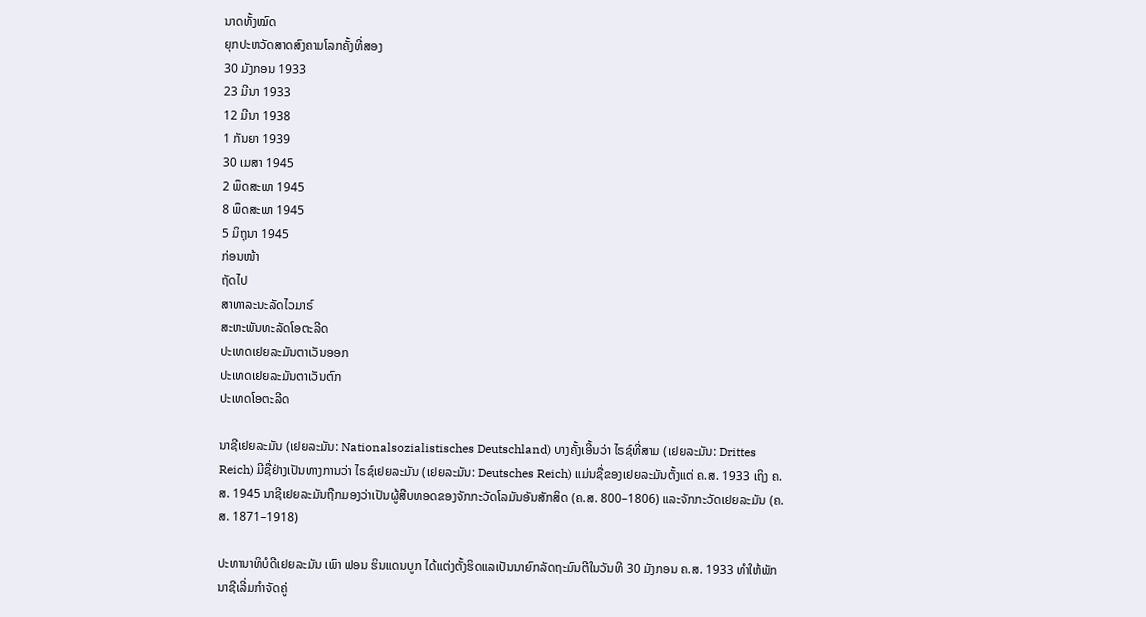ນາດທັ້ງໝົດ
ຍຸກປະຫວັດສາດສົງຄາມໂລກຄັ້ງທີ່ສອງ
30 ມັງກອນ 1933
23 ມີນາ 1933
12 ມີນາ 1938
1 ກັນຍາ 1939
30 ເມສາ 1945
2 ພຶດສະພາ 1945
8 ພຶດສະພາ 1945
5 ມິຖຸນາ 1945
ກ່ອນໜ້າ
ຖັດໄປ
ສາທາລະນະລັດໄວມາຣ໌
ສະຫະພັນທະລັດໂອຕະລີດ
ປະເທດເຢຍລະມັນຕາເວັນອອກ
ປະເທດເຢຍລະມັນຕາເວັນຕົກ
ປະເທດໂອຕະລີດ

ນາຊີເຢຍລະມັນ (ເຢຍລະມັນ: Nationalsozialistisches Deutschland) ບາງຄັ້ງເອີ້ນວ່າ ໄຣຊ໌ທີ່ສາມ (ເຢຍລະມັນ: Drittes Reich) ມີຊື່ຢ່າງເປັນທາງການວ່າ ໄຣຊ໌ເຢຍລະມັນ (ເຢຍລະມັນ: Deutsches Reich) ແມ່ນຊື່ຂອງເຢຍລະມັນຕັ້ງແຕ່ ຄ.ສ. 1933 ເຖິງ ຄ.ສ. 1945 ນາຊີເຢຍລະມັນຖືກມອງວ່າເປັນຜູ້ສືບທອດຂອງຈັກກະວັດໂລມັນອັນສັກສິດ (ຄ.ສ. 800–1806) ແລະຈັກກະວັດເຢຍລະມັນ (ຄ.ສ. 1871–1918)

ປະທານາທິບໍດີເຢຍລະມັນ ເພົາ ຟອນ ຮິນແດນບູກ ໄດ້ແຕ່ງຕັ້ງຮິດແລເປັນນາຍົກລັດຖະມົນຕີໃນວັນທີ 30 ມັງກອນ ຄ.ສ. 1933 ທຳໃຫ້ພັກນາຊີເລີ່ມກໍາຈັດຄູ່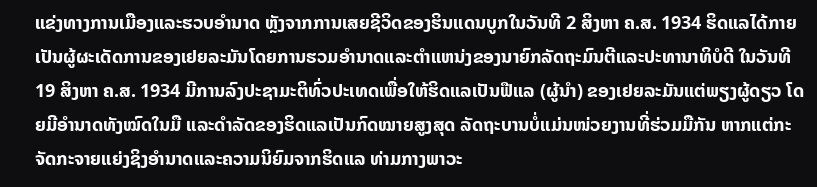ແຂ່ງທາງການເມືອງແລະຮວບອໍານາດ ຫຼັງຈາກການເສຍຊີວິດຂອງຮິນແດນບູກໃນວັນທີ 2 ສິງຫາ ຄ.ສ. 1934 ຮິດແລໄດ້ກາຍເປັນຜູ້ຜະເດັດການຂອງເຢຍລະມັນໂດຍການຮວມອໍານາດແລະຕໍາແຫນ່ງຂອງນາຍົກລັດຖະມົນຕີແລະປະທານາທິບໍດີ ໃນວັນທີ 19 ສິງຫາ ຄ.ສ. 1934 ມີການລົງປະຊາມະຕິທົ່ວປະເທດເພື່ອໃຫ້ຮິດແລເປັນຟືແລ (ຜູ້ນຳ) ຂອງເຢຍລະມັນແຕ່ພຽງຜູ້ດຽວ ໂດຍມີອຳນາດທັງໝົດໃນມື ແລະດຳລັດຂອງຮິດແລເປັນກົດໝາຍສູງສຸດ ລັດຖະບານບໍ່ແມ່ນໜ່ວຍງານທີ່ຮ່ວມມືກັນ ຫາກແຕ່ກະຈັດກະຈາຍແຍ່ງຊິງອຳນາດແລະຄວາມນິຍົມຈາກຮິດແລ ທ່າມກາງພາວະ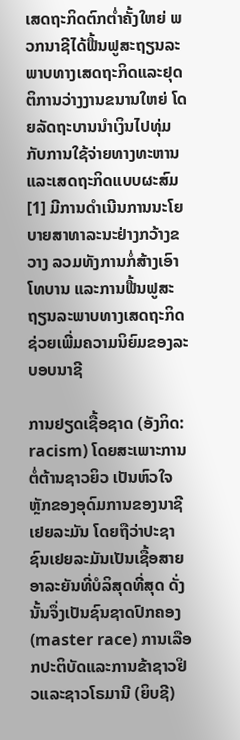ເສດຖະກິດຕົກຕໍ່າຄັ້ງໃຫຍ່ ພວກນາຊີໄດ້ຟື້ນຟູສະຖຽນລະພາບທາງເສດຖະກິດແລະຢຸດຕິການວ່າງງານຂນານໃຫຍ່ ໂດຍລັດຖະບານນຳເງິນໄປທຸ່ມກັບການໃຊ້ຈ່າຍທາງທະຫານແລະເສດຖະກິດແບບຜະສົມ[1] ມີການດຳເນີນການນະໂຍບາຍສາທາລະນະຢ່າງກວ້າງຂວາງ ລວມທັງການກໍ່ສ້າງເອົາໂທບານ ແລະການຟື້ນຟູສະຖຽນລະພາບທາງເສດຖະກິດຊ່ວຍເພີ່ມຄວາມນິຍົມຂອງລະບອບນາຊີ

ການຢຽດເຊື້ອຊາດ (ອັງກິດ: racism) ໂດຍສະເພາະການຕໍ່ຕ້ານຊາວຍິວ ເປັນຫົວໃຈຫຼັກຂອງອຸດົມການຂອງນາຊີເຢຍລະມັນ ໂດຍຖືວ່າປະຊາຊົນເຢຍລະມັນເປັນເຊື້ອສາຍອາລະຍັນທີ່ບໍລິສຸດທີ່ສຸດ ດັ່ງນັ້ນຈຶ່ງເປັນຊົນຊາດປົກຄອງ (master race) ການເລືອກປະຕິບັດແລະການຂ້າຊາວຢິວແລະຊາວໂຣມານີ (ຍິບຊີ)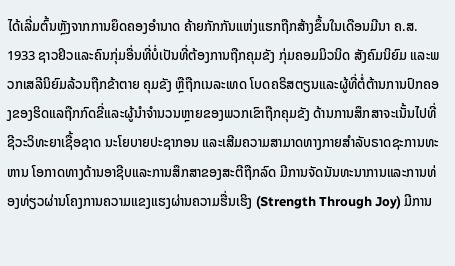ໄດ້ເລີ່ມຕົ້ນຫຼັງຈາກການຍຶດຄອງອຳນາດ ຄ້າຍກັກກັນແຫ່ງແຮກຖືກສ້າງຂຶ້ນໃນເດືອນມີນາ ຄ.ສ. 1933 ຊາວຢິວແລະຄົນກຸ່ມອື່ນທີ່ບໍ່ເປັນທີ່ຕ້ອງການຖືກຄຸມຂັງ ກຸ່ມຄອມມິວນິດ ສັງຄົມນິຍົມ ແລະພວກເສລີນິຍົມລ້ວນຖືກຂ້າຕາຍ ຄຸມຂັງ ຫຼືຖືກເນລະເທດ ໂບດຄຣິສຕຽນແລະຜູ້ທີ່ຕໍ່ຕ້ານການປົກຄອງຂອງຮິດແລຖືກກົດຂີ່ແລະຜູ້ນໍາຈໍານວນຫຼາຍຂອງພວກເຂົາຖືກຄຸມຂັງ ດ້ານການສຶກສາຈະເນັ້ນໄປທີ່ຊີວະວິທະຍາເຊື້ອຊາດ ນະໂຍບາຍປະຊາກອນ ແລະເສີມຄວາມສາມາດທາງກາຍສໍາລັບຣາດຊະການທະຫານ ໂອກາດທາງດ້ານອາຊີບແລະການສຶກສາຂອງສະຕີຖືກລົດ ມີການຈັດນັນທະນາການແລະການທ່ອງທ່ຽວຜ່ານໂຄງການຄວາມແຂງແຮງຜ່ານຄວາມຮື່ນເຮິງ (Strength Through Joy) ມີການ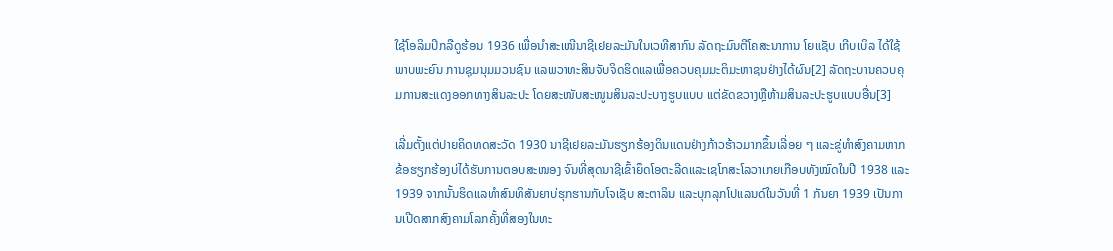ໃຊ້ໂອລິມປິກລືດູຮ້ອນ 1936 ເພື່ອນຳສະເໜີນາຊີເຢຍລະມັນໃນເວທີສາກົນ ລັດຖະມົນຕີໂຄສະນາການ ໂຍແຊັບ ເກີບເບິລ ໄດ້ໃຊ້ພາບພະຍົນ ການຊຸມນຸມມວນຊົນ ແລພວາທະສິນຈັບຈິດຮິດແລເພື່ອຄວບຄຸມມະຕິມະຫາຊນຢ່າງໄດ້ຜົນ[2] ລັດຖະບານຄວບຄຸມການສະແດງອອກທາງສິນລະປະ ໂດຍສະໜັບສະໜູນສິນລະປະບາງຮູບແບບ ແຕ່ຂັດຂວາງຫຼືຫ້າມສິນລະປະຮູບແບບອື່ນ[3]

ເລີ່ມຕັ້ງແຕ່ປາຍຄິດທດສະວັດ 1930 ນາຊີເຢຍລະມັນຮຽກຮ້ອງດິນແດນຢ່າງກ້າວຮ້າວມາກຂຶ້ນເລີ່ອຍ ໆ ແລະຂູ່ທຳສົງຄາມຫາກຂ້ອຮຽກຮ້ອງບ່ໄດ້ຮັບການຕອບສະໜອງ ຈົນທີ່ສຸດນາຊີເຂົ້າຍຶດໂອຕະລີດແລະເຊໂກສະໂລວາເກຍເກືອບທັງໝົດໃນປີ 1938 ແລະ 1939 ຈາກນັ້ນຮິດແລທຳສົນທິສັນຍາບ່ຮຸກຮານກັບໂຈເຊັບ ສະຕາລິນ ແລະບຸກລຸກໂປແລນດ໌ໃນວັນທີ່ 1 ກັນຍາ 1939 ເປັນການເປີດສາກສົງຄາມໂລກຄັ້ງທີ່ສອງໃນທະ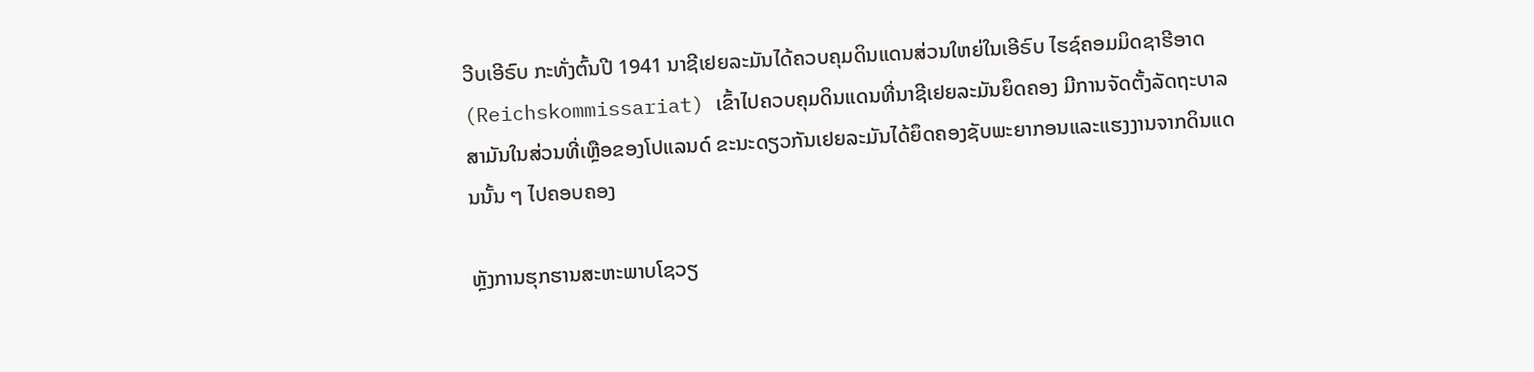ວີບເອີຣົບ ກະທັ່ງຕົ້ນປີ 1941 ນາຊີເຢຍລະມັນໄດ້ຄວບຄຸມດິນແດນສ່ວນໃຫຍ່ໃນເອີຣົບ ໄຮຊ໌ຄອມມິດຊາຮີອາດ (Reichskommissariat) ເຂົ້າໄປຄວບຄຸມດິນແດນທີ່ນາຊີເຢຍລະມັນຍຶດຄອງ ມີການຈັດຕັ້ງລັດຖະບາລສາມັນໃນສ່ວນທີ່ເຫຼືອຂອງໂປແລນດ໌ ຂະນະດຽວກັນເຢຍລະມັນໄດ້ຍຶດຄອງຊັບພະຍາກອນແລະແຮງງານຈາກດິນແດນນັ້ນ ໆ ໄປຄອບຄອງ

ຫຼັງການຮຸກຮານສະຫະພາບໂຊວຽ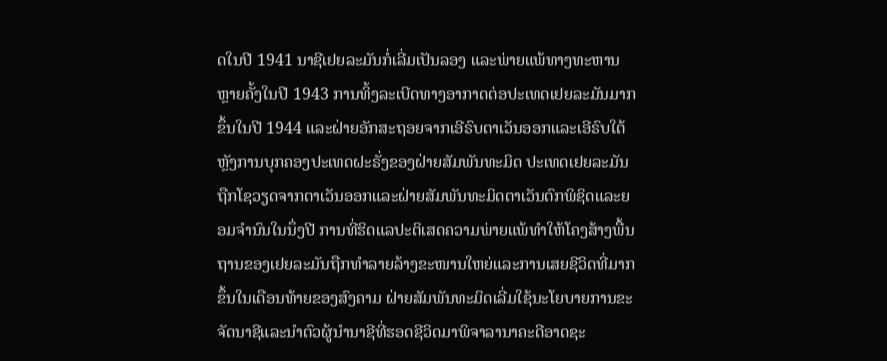ດໃນປີ 1941 ນາຊີເຢຍລະມັນກໍ່ເລີ່ມເປັນລອງ ແລະພ່າຍແພ້ທາງທະຫານຫຼາຍຄັ້ງໃນປີ 1943 ການທິ້ງລະເບີດທາງອາກາດຕ່ອປະເທດເຢຍລະມັນມາກຂຶ້ນໃນປີ 1944 ແລະຝ່າຍອັກສະຖອຍຈາກເອີຣົບຕາເວັນອອກແລະເອີຣົບໃຕ້ ຫຼັງການບຸກຄອງປະເທດຝະຣັ່ງຂອງຝ່າຍສັມພັນທະມິດ ປະເທດເຢຍລະມັນຖືກໂຊວຽດຈາກຕາເວັນອອກແລະຝ່າຍສັມພັນທະມິດຕາເວັນຕົກພິຊິດແລະຍອມຈຳນົນໃນນຶ່ງປີ ການທີ່ຮິດແລປະຕິເສດຄວາມພ່າຍແພ້ທຳໃຫ້ໂຄງສ້າງພື້ນຖານຂອງເຢຍລະມັນຖືກທຳລາຍລ້າງຂະໜານໃຫຍ່ແລະການເສຍຊີວິດທີ່ມາກຂຶ້ນໃນເດືອນທ້າຍຂອງສົງຄາມ ຝ່າຍສັມພັນທະມິດເລີ່ມໃຊ້ນະໂຍບາຍການຂະຈັດນາຊີແລະນຳຕົວຜູ້ນຳນາຊີທີ່ຮອດຊີວິດມາພິຈາລານາຄະດີອາດຊະ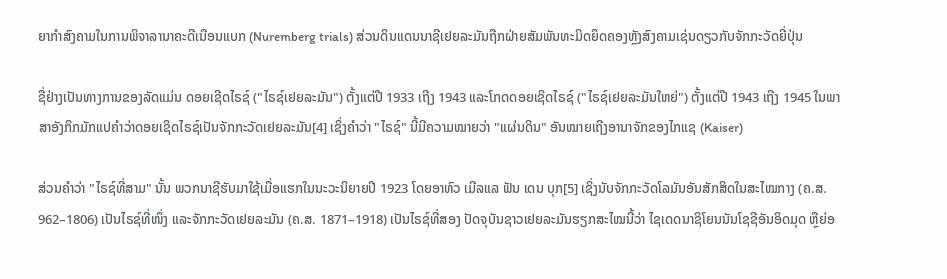ຍາກຳສົງຄາມໃນການພິຈາລານາຄະດີເນືອນແບກ (Nuremberg trials) ສ່ວນດິນແດນນາຊີເຢຍລະມັນຖືກຝ່າຍສັມພັນທະມິດຍຶດຄອງຫຼັງສົງຄາມເຊ່ນດຽວກັບຈັກກະວັດຍີ່ປຸ່ນ

ຊື່ຢ່າງເປັນທາງການຂອງລັດແມ່ນ ດອຍເຊີດໄຣຊ໌ ("ໄຣຊ໌ເຢຍລະມັນ") ຕັ້ງແຕ່ປີ 1933 ເຖີງ 1943 ແລະໂກດດອຍເຊິດໄຣຊ໌ ("ໄຣຊ໌ເຢຍລະມັນໃຫຍ່") ຕັ້ງແຕ່ປີ 1943 ເຖີງ 1945 ໃນພາສາອັງກິກມັກແປຄຳວ່າດອຍເຊິດໄຣຊ໌ເປັນຈັກກະວັດເຢຍລະມັນ[4] ເຊິ່ງຄຳວ່າ "ໄຣຊ໌" ນີ້ມີຄວາມໝາຍວ່າ "ແຜ່ນດິນ" ອັນໝາຍເຖີງອານາຈັກຂອງໄກແຊ (Kaiser)

ສ່ວນຄຳວ່າ "ໄຣຊ໌ທີ່ສາມ" ນັ້ນ ພວກນາຊີຮັບມາໃຊ້ເມື່ອແຮກໃນນະວະນິຍາຍປີ 1923 ໂດຍອາທົວ ເມີລແລ ຟັນ ເດນ ບຸກ[5] ເຊິ່ງນັບຈັກກະວັດໂລມັນອັນສັກສິດໃນສະໄໝກາງ (ຄ.ສ. 962–1806) ເປັນໄຣຊ໌ທີ່ໜຶ່ງ ແລະຈັກກະວັດເຢຍລະມັນ (ຄ.ສ. 1871–1918) ເປັນໄຣຊ໌ທີ່ສອງ ປັດຈຸບັນຊາວເຢຍລະມັນຮຽກສະໄໝນີ້ວ່າ ໄຊເດດນາຊິໂຍນນັນໂຊຊີອັນອິດມຸດ ຫຼືຍ່ອ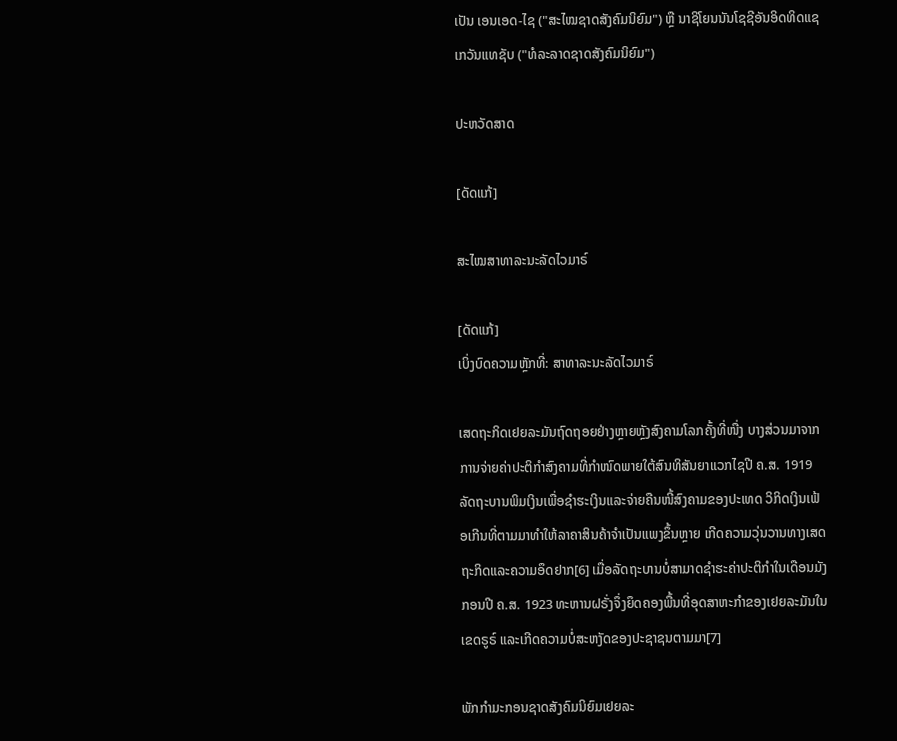ເປັນ ເອນເອດ-ໄຊ ("ສະໄໝຊາດສັງຄົມນິຍົມ") ຫຼື ນາຊິໂຍນນັນໂຊຊີອັນອິດທິດແຊ ເກວັນແທຊັບ ("ທໍລະລາດຊາດສັງຄົມນິຍົມ")

ປະຫວັດສາດ

[ດັດແກ້]

ສະໄໝສາທາລະນະລັດໄວມາຣ໌

[ດັດແກ້]
ເບິ່ງບົດຄວາມຫຼັກທີ່: ສາທາລະນະລັດໄວມາຣ໌

ເສດຖະກິດເຢຍລະມັນຖົດຖອຍຢ່າງຫຼາຍຫຼັງສົງຄາມໂລກຄັ້ງທີ່ໜື່ງ ບາງສ່ວນມາຈາກການຈ່າຍຄ່າປະຕິກຳສົງຄາມທີ່ກຳໜົດພາຍໃຕ້ສົນທິສັນຍາແວກໄຊປີ ຄ.ສ. 1919 ລັດຖະບານພິມເງິນເພື່ອຊຳຮະເງິນແລະຈ່າຍຄືນໜີ້ສົງຄາມຂອງປະເທດ ວິກິດເງິນເຟ້ອເກີນທີ່ຕາມມາທຳໃຫ້ລາຄາສິນຄ້າຈຳເປັນແພງຂຶ້ນຫຼາຍ ເກີດຄວາມວຸ່ນວານທາງເສດຖະກິດແລະຄວາມອຶດຢາກ[6] ເມື່ອລັດຖະບານບໍ່ສາມາດຊຳຮະຄ່າປະຕິກຳໃນເດືອນມັງກອນປີ ຄ.ສ. 1923 ທະຫານຝຣັ່ງຈຶ່ງຍຶດຄອງພື້ນທີ່ອຸດສາຫະກຳຂອງເຢຍລະມັນໃນເຂດຣູຣ໌ ແລະເກີດຄວາມບໍ່ສະຫງັດຂອງປະຊາຊນຕາມມາ[7]

ພັກກຳມະກອນຊາດສັງຄົມນິຍົມເຢຍລະ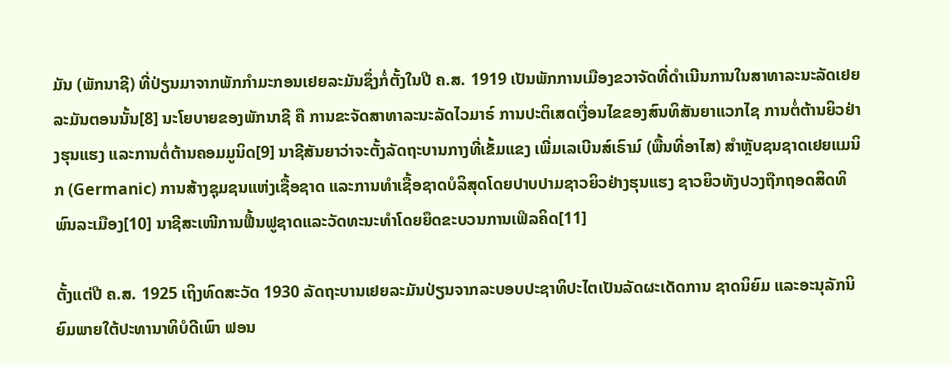ມັນ (ພັກນາຊີ) ທີ່ປ່ຽນມາຈາກພັກກຳມະກອນເຢຍລະມັນຊຶ່ງກໍ່ຕັ້ງໃນປີ ຄ.ສ. 1919 ເປັນພັກການເມືອງຂວາຈັດທີ່ດຳເນີນການໃນສາທາລະນະລັດເຢຍລະມັນຕອນນັ້ນ[8] ນະໂຍບາຍຂອງພັກນາຊີ ຄື ການຂະຈັດສາທາລະນະລັດໄວມາຣ໌ ການປະຕິເສດເງື່ອນໄຂຂອງສົນທິສັນຍາແວກໄຊ ການຕໍ່ຕ້ານຍິວຢ່າງຮຸນແຮງ ແລະການຕໍ່ຕ້ານຄອມມູນິດ[9] ນາຊີສັນຍາວ່າຈະຕັ້ງລັດຖະບານກາງທີ່ເຂັ້ມແຂງ ເພີ່ມເລເບີນສ໌ເຣົາມ໌ (ພື້ນທີ່ອາໄສ) ສຳຫຼັບຊນຊາດເຢຍແມນິກ (Germanic) ການສ້າງຊຸມຊນແຫ່ງເຊື້ອຊາດ ແລະການທຳເຊື້ອຊາດບໍລິສຸດໂດຍປາບປາມຊາວຍິວຢ່າງຮຸນແຮງ ຊາວຍິວທັງປວງຖືກຖອດສິດທິພົນລະເມືອງ[10] ນາຊີສະເໜີການຟື້ນຟູຊາດແລະວັດທະນະທຳໂດຍຍຶດຂະບວນການເຟິລຄິດ[11]

ຕັ້ງແຕ່ປີ ຄ.ສ. 1925 ເຖິງທົດສະວັດ 1930 ລັດຖະບານເຢຍລະມັນປ່ຽນຈາກລະບອບປະຊາທິປະໄຕເປັນລັດຜະເດັດການ ຊາດນິຍົມ ແລະອະນຸລັກນິຍົມພາຍໃຕ້ປະທານາທິບໍດີເພົາ ຟອນ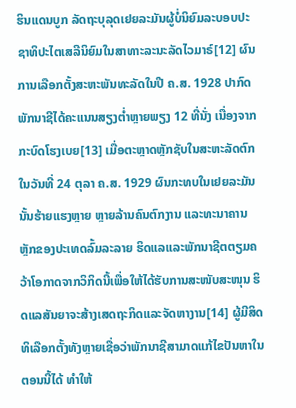ຮິນແດນບູກ ລັດຖະບຸລຸດເຢຍລະມັນຜູ້ບໍ່ນິຍົມລະບອບປະຊາທິປະໄຕເສລີນິຍົມໃນສາທາະລະນະລັດໄວມາຣ໌[12] ຜົນການເລືອກຕັ້ງສະຫະພັນທະລັດໃນປີ ຄ.ສ. 1928 ປາກົດພັກນາຊີໄດ້ຄະແນນສຽງຕ່ຳຫຼາຍພຽງ 12 ທີ່ນັ່ງ ເນື່ອງຈາກກະບົດໂຮງເບຍ[13] ເມື່ອຕະຫຼາດຫຼັກຊັບໃນສະຫະລັດຕົກໃນວັນທີ່ 24 ຕຸລາ ຄ.ສ. 1929 ຜົນກະທບໃນເຢຍລະມັນນັ້ນຮ້າຍແຮງຫຼາຍ ຫຼາຍລ້ານຄົນຕົກງານ ແລະທະນາຄານຫຼັກຂອງປະເທດລົ້ມລະລາຍ ຮິດແລແລະພັກນາຊີຕຕຽມຄວ້າໂອກາດຈາກວິກິດນີ້ເພື່ອໃຫ້ໄດ້ຮັບການສະໜັບສະໜຸນ ຮິດແລສັນຍາຈະສ້າງເສດຖະກິດແລະຈັດຫາງານ[14] ຜູ້ມີສິດທິເລືອກຕັ້ງທັງຫຼາຍເຊື່ອວ່າພັກນາຊີສາມາດແກ້ໄຂປັນຫາໃນຕອນນີ້ໄດ້ ທຳໃຫ້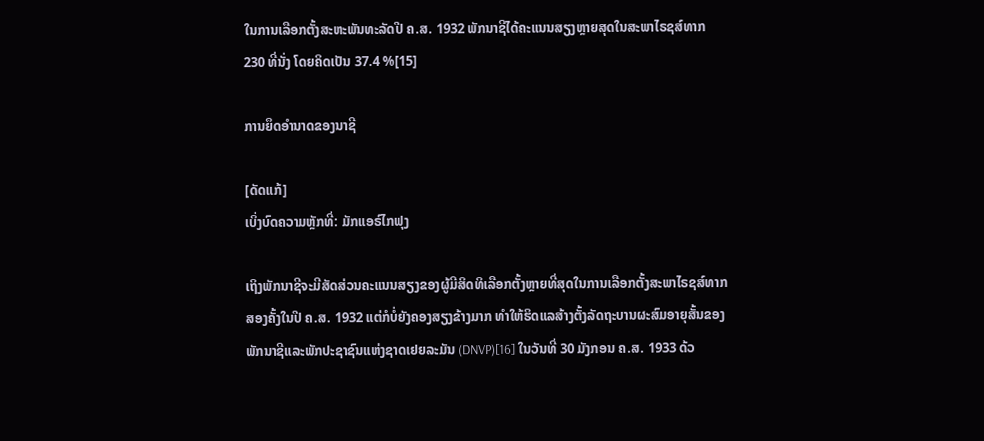ໃນການເລືອກຕັ້ງສະຫະພັນທະລັດປີ ຄ.ສ. 1932 ພັກນາຊີໄດ້ຄະແນນສຽງຫຼາຍສຸດໃນສະພາໄຣຊສ໌ທາກ 230 ທີ່ນັ່ງ ໂດຍຄິດເປັນ 37.4 %[15]

ການຍຶດອຳນາດຂອງນາຊີ

[ດັດແກ້]
ເບິ່ງບົດຄວາມຫຼັກທີ່: ມັກແອຣ໌ໄກຟຸງ

ເຖິງພັກນາຊີຈະມີສັດສ່ວນຄະແນນສຽງຂອງຜູ້ມີສິດທິເລືອກຕັ້ງຫຼາຍທີ່ສຸດໃນການເລືອກຕັ້ງສະພາໄຣຊສ໌ທາກສອງຄັ້ງໃນປີ ຄ.ສ. 1932 ແຕ່ກໍບໍ່ຍັງຄອງສຽງຂ້າງມາກ ທຳໃຫ້ຮິດແລສ້າງຕັ້ງລັດຖະບານຜະສົມອາຍຸສັ້ນຂອງພັກນາຊີແລະພັກປະຊາຊົນແຫ່ງຊາດເຢຍລະມັນ (DNVP)[16] ໃນວັນທີ່ 30 ມັງກອນ ຄ.ສ. 1933 ດ້ວ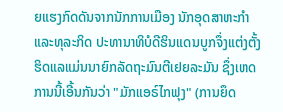ຍແຮງກົດດັນຈາກນັກການເມືອງ ນັກອຸດສາຫະກຳແລະທຸລະກິດ ປະທານາທິບໍດີຮິນແດນບູກຈຶ່ງແຕ່ງຕັ້ງຮິດແລແມ່ນນາຍົກລັດຖະມົນຕີເຢຍລະມັນ ຊຶ່ງເຫດການນີ້ເອີ້ນກັນວ່າ "ມັກແອຣ໌ໄກຟຸງ" (ການຍຶດ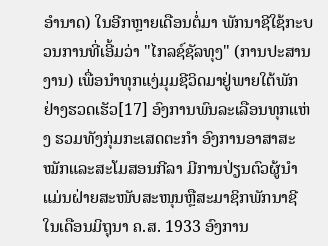ອຳນາດ) ໃນອີກຫຼາຍເດືອນຕໍ່ມາ ພັກນາຊີໃຊ້ກະບວນການທີ່ເອີ້ມວ່າ "ໄກລຊ໌ຊັລທຸງ" (ການປະສານງານ) ເພື່ອນຳທຸກແງ່ມຸມຊີວິດມາຢູ່ພາຍໃຕ້ພັກຢ່າງຮວດເຮັວ[17] ອົງການພົນລະເລືອນທຸກແຫ່ງ ຮວມທັງກຸ່ມກະເສດຕະກຳ ອົງການອາສາສະໝັກແລະສະໂມສອນກີລາ ມີການປ່ຽນຕົວຜູ້ນຳແມ່ນຝ່າຍສະໜັບສະໜຸນຫຼືສະມາຊິກພັກນາຊີ ໃນເດືອນມິຖຸນາ ຄ.ສ. 1933 ອົງການ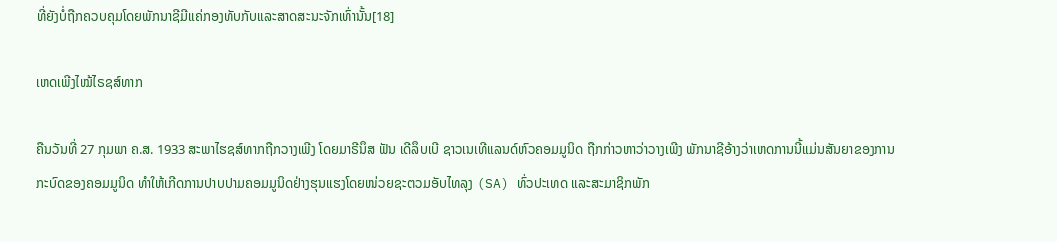ທີ່ຍັງບໍ່ຖືກຄວບຄຸມໂດຍພັກນາຊີມີແຄ່ກອງທັບກັບແລະສາດສະນະຈັກເທົ່ານັ້ນ[18]

ເຫດເພີງໄໝ້ໄຣຊສ໌ທາກ

ຄືນວັນທີ່ 27 ກຸມພາ ຄ.ສ. 1933 ສະພາໄຮຊສ໌ທາກຖືກວາງເພີງ ໂດຍມາຣີນຶສ ຟັນ ເດີລຶບເບີ ຊາວເນເທີແລນດ໌ຫົວຄອມມູນິດ ຖືກກ່າວຫາວ່າວາງເພີງ ພັກນາຊີອ້າງວ່າເຫດການນີ້ແມ່ນສັນຍາຂອງການກະບົດຂອງຄອມມູນິດ ທຳໃຫ້ເກີດການປາບປາມຄອມມູນິດຢ່າງຮຸນແຮງໂດຍໜ່ວຍຊະຕວມອັບໄທລຸງ (SA) ທົ່ວປະເທດ ແລະສະມາຊິກພັກ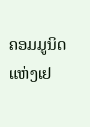ຄອມມູນິດແຫ່ງເຢ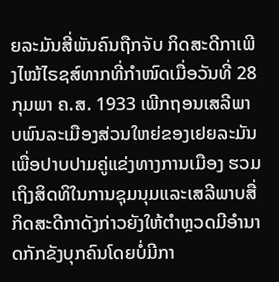ຍລະມັນສີ່ພັນຄົນຖືກຈັບ ກິດສະດີກາເພີງໄໝ້ໄຣຊສ໌ທາກທີ່ກຳໜົດເມື່ອວັນທີ່ 28 ກຸມພາ ຄ.ສ. 1933 ເພີກຖອນເສລີພາບພົນລະເມືອງສ່ວນໃຫຍ່ຂອງເຢຍລະມັນເພື່ອປາບປາມຄູ່ແຂ່ງທາງການເມືອງ ຮວມເຖິງສິດທິໃນການຊຸມນຸມແລະເສລີພາບສື່ ກິດສະດີກາດັງກ່າວຍັງໃຫ້ຕຳຫຼວດມີອຳນາດກັກຂັງບຸກຄົນໂດຍບໍ່ມີກາ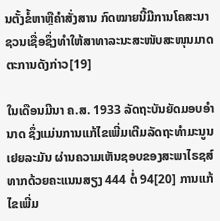ນຕັ້ງຂໍ້ຫາຫຼືຄຳສັ່ງສານ ກົດໝາຍນີ້ມີການໂຄສະນາຊວນເຊື່ອຊຶ່ງທຳໃຫ້ສາທາລະນະສະໜັບສະໜຸນມາດຕະການດັງກ່າວ[19]

ໃນເດືອນມີນາ ຄ.ສ. 1933 ລັດຖະບັນຍັດມອບອຳນາດ ຊຶ່ງແມ່ນການແກ້ໄຂເພີ່ມເຕີມລັດຖະທຳມະນູນເຢຍລະມັນ ຜ່ານຄວາມເຫັນຊອບຂອງສະພາໄຣຊສ໌ທາກດ້ວຍຄະແນນສຽງ 444 ຕໍ່ 94[20] ການແກ້ໄຂເພີ່ມ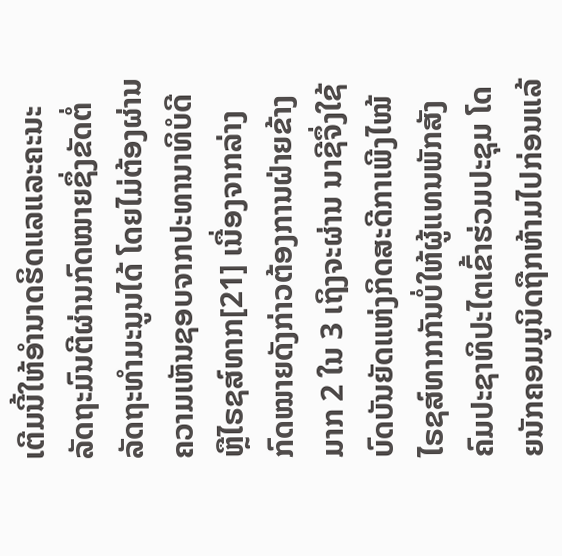ເຕີມນີ້ໃຫ້ອຳນາດຮິດແລແລະຄະນະລັດຖະມົນຕີຜ່ານກົດໝາຍຊຶ່ງຂັດຕໍ່ລັດຖະທຳມະນູນໄດ້ ໂດຍໄມ່ຕ້ອງຜ່ານຄວາມເຫັນຊອບຈາກປະທານາທິບໍດີຫຼືໄຣຊສ໌ທາກ[21] ເນື່ອງຈາກລ່າງກົດໝາຍດັງກ່າວຕ້ອງການຝ່າຍຂ້າງມາກ 2 ໃນ 3 ເຖິງຈະຜ່ານ ນາຊີຈຶ່ງໃຊ້ບົດບັນຍັດແຫ່ງກິດສະດີກາເພີງໄໝ້ໄຣຊສ໌ທາກກັນບໍ່ໃຫ້ຜູ້ແທນພັກສັງຄົມປະຊາທິປະໄຕເຂົ້າຮ່ວມປະຊຸມ ໂດຍນັກຄອມມູນິດຖືກຫ້າມໄປກ່ອນແລ້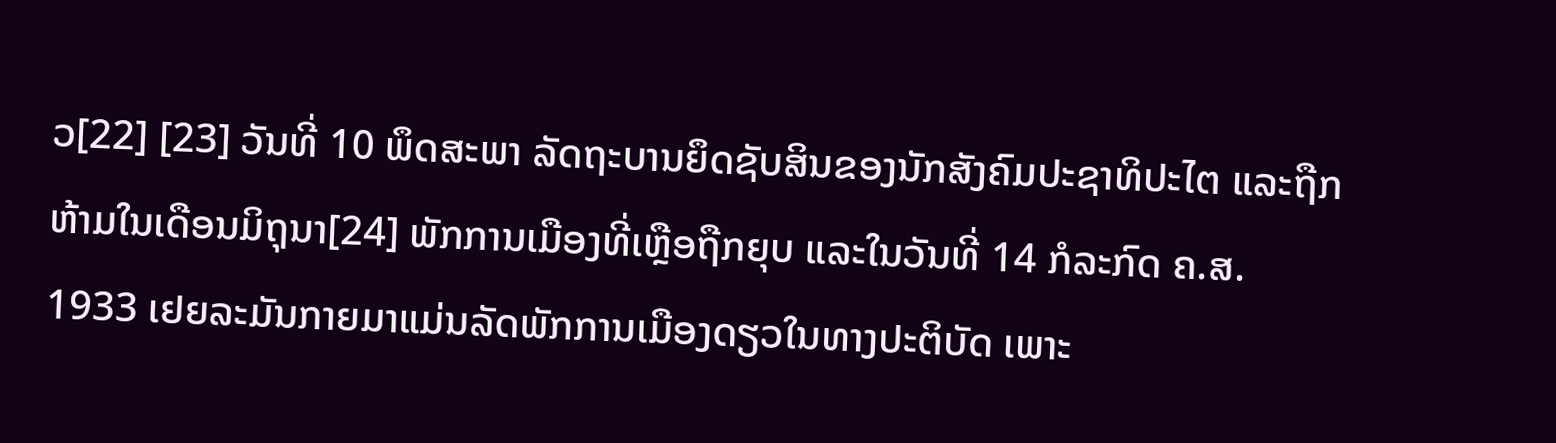ວ[22] [23] ວັນທີ່ 10 ພຶດສະພາ ລັດຖະບານຍຶດຊັບສິນຂອງນັກສັງຄົມປະຊາທິປະໄຕ ແລະຖືກຫ້າມໃນເດືອນມິຖຸນາ[24] ພັກການເມືອງທີ່ເຫຼືອຖືກຍຸບ ແລະໃນວັນທີ່ 14 ກໍລະກົດ ຄ.ສ. 1933 ເຢຍລະມັນກາຍມາແມ່ນລັດພັກການເມືອງດຽວໃນທາງປະຕິບັດ ເພາະ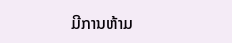ມີການຫ້າມ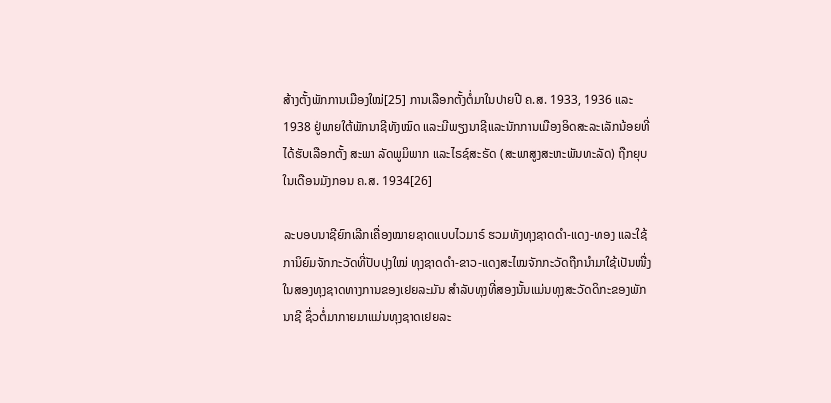ສ້າງຕັ້ງພັກການເມືອງໃໝ່[25] ການເລືອກຕັ້ງຕໍ່ມາໃນປາຍປີ ຄ.ສ. 1933, 1936 ແລະ 1938 ຢູ່ພາຍໃຕ້ພັກນາຊີທັງໝົດ ແລະມີພຽງນາຊີແລະນັກການເມືອງອິດສະລະເລັກນ້ອຍທີ່ໄດ້ຮັບເລືອກຕັ້ງ ສະພາ ລັດພູມິພາກ ແລະໄຣຊ໌ສະຣັດ (ສະພາສູງສະຫະພັນທະລັດ) ຖືກຍຸບໃນເດືອນມັງກອນ ຄ.ສ. 1934[26]

ລະບອບນາຊີຍົກເລີກເຄື່ອງໝາຍຊາດແບບໄວມາຣ໌ ຮວມທັງທຸງຊາດດຳ-ແດງ-ທອງ ແລະໃຊ້ການິຍົມຈັກກະວັດທີ່ປັບປຸງໃໝ່ ທຸງຊາດດຳ-ຂາວ-ແດງສະໄໝຈັກກະວັດຖືກນຳມາໃຊ້ເປັນໜື່ງໃນສອງທຸງຊາດທາງການຂອງເຢຍລະມັນ ສຳລັບທຸງທີ່ສອງນັ້ນແມ່ນທຸງສະວັດດິກະຂອງພັກນາຊີ ຊຶ່ວຕໍ່ມາກາຍມາແມ່ນທຸງຊາດເຢຍລະ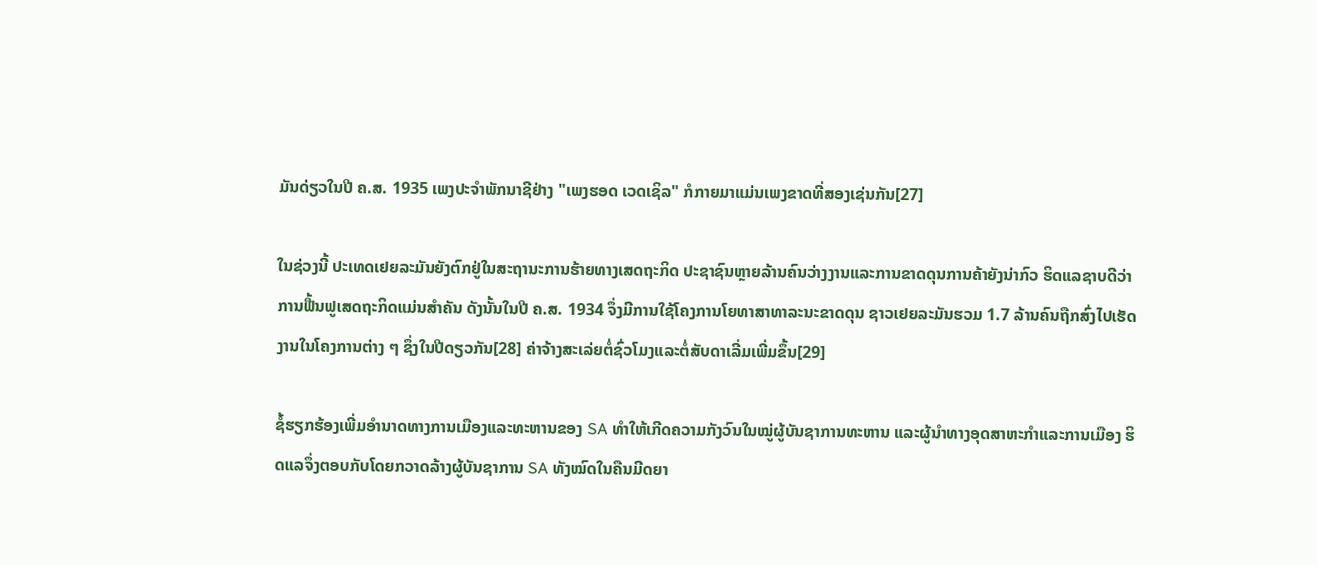ມັນດ່ຽວໃນປີ ຄ.ສ. 1935 ເພງປະຈຳພັກນາຊີຢ່າງ "ເພງຮອດ ເວດເຊິລ" ກໍກາຍມາແມ່ນເພງຂາດທີ່ສອງເຊ່ນກັນ[27]

ໃນຊ່ວງນີ້ ປະເທດເຢຍລະມັນຍັງຕົກຢູ່ໃນສະຖານະການຮ້າຍທາງເສດຖະກິດ ປະຊາຊົນຫຼາຍລ້ານຄົນວ່າງງານແລະການຂາດດຸນການຄ້າຍັງນ່າກົວ ຮິດແລຊາບດີວ່າການຟື້ນຟູເສດຖະກິດແມ່ນສຳຄັນ ດັງນັ້ນໃນປີ ຄ.ສ. 1934 ຈຶ່ງມີການໃຊ້ໂຄງການໂຍທາສາທາລະນະຂາດດຸນ ຊາວເຢຍລະມັນຮວມ 1.7 ລ້ານຄົນຖືກສົ່ງໄປເຮັດງານໃນໂຄງການຕ່າງ ໆ ຊຶ່ງໃນປີດຽວກັນ[28] ຄ່າຈ້າງສະເລ່ຍຕໍ່ຊົ່ວໂມງແລະຕໍ່ສັບດາເລີ່ມເພີ່ມຂຶ້ນ[29]

ຊໍ້ຮຽກຮ້ອງເພີ່ມອຳນາດທາງການເມືອງແລະທະຫານຂອງ SA ທຳໃຫ້ເກີດຄວາມກັງວົນໃນໝູ່ຜູ້ບັນຊາການທະຫານ ແລະຜູ້ນຳທາງອຸດສາຫະກຳແລະການເມືອງ ຮິດແລຈຶ່ງຕອບກັບໂດຍກວາດລ້າງຜູ້ບັນຊາການ SA ທັງໝົດໃນຄືນມີດຍາ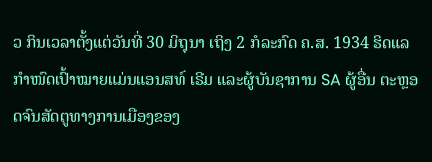ວ ກິນເວລາຕັ້ງແຕ່ວັນທີ່ 30 ມິຖຸນາ ເຖິງ 2 ກໍລະກົດ ຄ.ສ. 1934 ຮິດແລກຳໜົດເປົ້າໝາຍແມ່ນແອນສທ໌ ເຣີມ ແລະຜູ້ບັນຊາການ SA ຜູ້ອື່ນ ຕະຫຼອດຈົນສັດຕູທາງການເມືອງຂອງ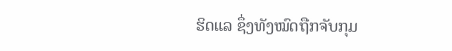ຮິດແລ ຊຶ່ງທັງໝົດຖືກຈັບກຸມ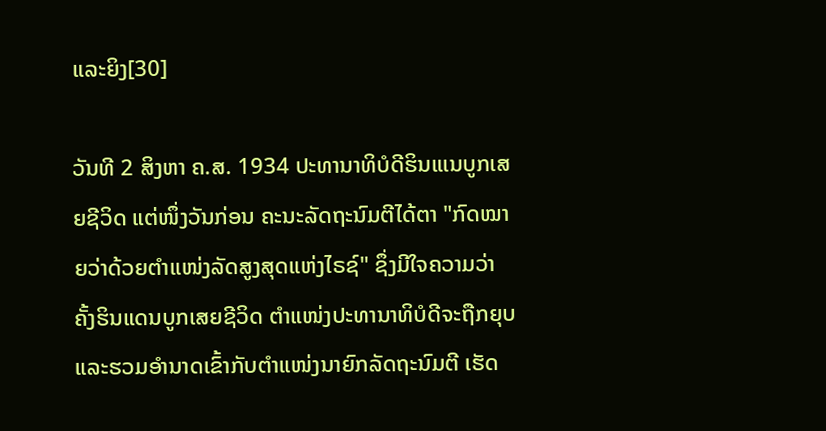ແລະຍິງ[30]

ວັນທີ 2 ສິງຫາ ຄ.ສ. 1934 ປະທານາທິບໍດີຮິນແເນບູກເສຍຊີວິດ ແຕ່ໜຶ່ງວັນກ່ອນ ຄະນະລັດຖະນົມຕີໄດ້ຕາ "ກົດໝາຍວ່າດ້ວຍຕຳແໜ່ງລັດສູງສຸດແຫ່ງໄຣຊ໌" ຊຶ່ງມີໃຈຄວາມວ່າ ຄັ້ງຮິນແດນບູກເສຍຊີວິດ ຕຳແໜ່ງປະທານາທິບໍດີຈະຖືກຍຸບແລະຮວມອຳນາດເຂົ້າກັບຕຳແໜ່ງນາຍົກລັດຖະນົມຕີ ເຮັດ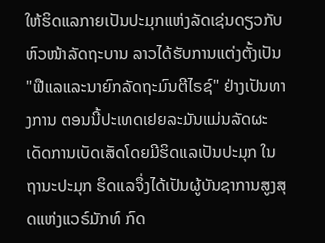ໃຫ້ຮິດແລກາຍເປັນປະມຸກແຫ່ງລັດເຊ່ນດຽວກັບຫົວໜ້າລັດຖະບານ ລາວໄດ້ຮັບການແຕ່ງຕັ້ງເປັນ "ຟືແລແລະນາຍົກລັດຖະມົນຕີໄຣຊ໌" ຢ່າງເປັນທາງການ ຕອນນີ້ປະເທດເຢຍລະມັນແມ່ນລັດຜະເດັດການເບັດເສັດໂດຍມີຮິດແລເປັນປະມຸກ ໃນຖານະປະມຸກ ຮິດແລຈຶ່ງໄດ້ເປັນຜູ້ບັນຊາການສູງສຸດແຫ່ງແວຣ໌ມັກທ໌ ກົດ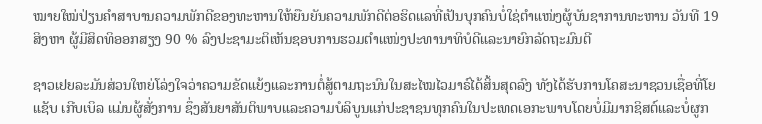ໝາຍໃໝ່ປ່ຽນຄຳສາບານຄວາມພັກດີຂອງທະຫານໃຫ້ຍືນຍັນຄວາມພັກດີຕ່ອຮິດແລທີ່ເປັນບຸກຄົນບໍ່ໃຊ່ຕຳແໜ່ງຜູ້ບັນຊາການທະຫານ ວັນທີ 19 ສິງຫາ ຜູ້ມີສິດທິອອກສຽງ 90 % ລົງປະຊາມະຕິເຫັນຊອບການຮວມຕຳແໜ່ງປະທານາທິບໍດີແລະນາຍົກລັດຖະມົນຕີ

ຊາວເຢຍລະມັນສ່ວນໃຫຍ່ໂລ່ງໃຈວ່າຄວາມຂັດແຍ້ງແລະການຕໍ່ສູ້ຕາມຖະນົນໃນສະໄໝໄວມາຣ໌ໄດ້ສິ້ນສຸດລົງ ທັງໄດ້ຮັບການໂຄສະນາຊວນເຊື່ອທີ່ໂຍແຊັບ ເກີບເບິລ ແມ່ນຜູ້ສັ່ງການ ຊຶ່ງສັນຍາສັນຕິພາບແລະຄວາມບໍລິບູນແກ່ປະຊາຊນທຸກຄົນໃນປະເທດເອກະພາບໂດຍບໍ່ມີມາກຊິສຕ໌ແລະບໍ່ຜູກ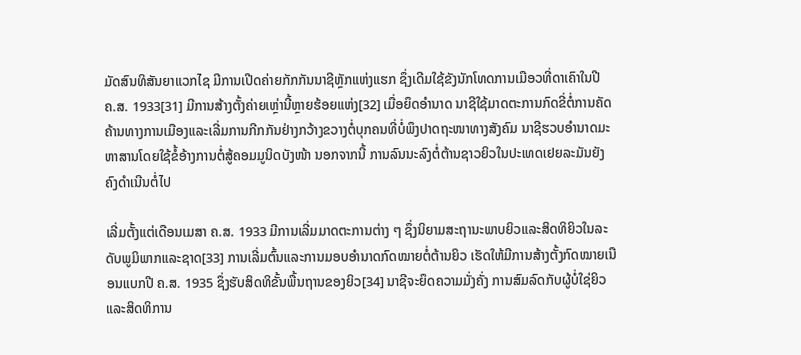ມັດສົນທິສັນຍາແວກໄຊ ມີການເປີດຄ່າຍກັກກັນນາຊີຫຼັກແຫ່ງແຮກ ຊຶ່ງເດີມໃຊ້ຂັງນັກໂທດການເມືອວທີ່ດາເຄົາໃນປີ ຄ.ສ. 1933[31] ມີການສ້າງຕັ້ງຄ່າຍເຫຼ່ານີ້ຫຼາຍຮ້ອຍແຫ່ງ[32] ເມື່ອຍຶດອຳນາດ ນາຊີໃຊ້ມາດຕະການກົດຂີ່ຕໍ່ການຄັດຄ້ານທາງການເມືອງແລະເລີ່ມການກີກກັນຢ່າງກວ້າງຂວາງຕໍ່ບຸກຄນທີ່ບໍ່ພຶງປາດຖະໜາທາງສັງຄົມ ນາຊີຮວບອຳນາດມະຫາສານໂດຍໃຊ້ຂໍ້ອ້າງການຕໍ່ສູ້ຄອມມູນິດບັງໜ້າ ນອກຈາກນີ້ ການລົນນະລົງຕໍ່ຕ້ານຊາວຍິວໃນປະເທດເຢຍລະມັນຍັງຄົງດຳເນີນຕໍ່ໄປ

ເລີ່ມຕັ້ງແຕ່ເດືອນເມສາ ຄ.ສ. 1933 ມີການເລີ່ມມາດຕະການຕ່າງ ໆ ຊຶ່ງນິຍາມສະຖານະພາບຍິວແລະສິດທິຍິວໃນລະດັບພູມິພາກແລະຊາດ[33] ການເລີ່ມຕົ້ນແລະການມອບອຳນາດກົດໝາຍຕໍ່ຕ້ານຍິວ ເຮັດໃຫ້ມີການສ້າງຕັ້ງກົດໝາຍເນືອນແບກປີ ຄ.ສ. 1935 ຊຶ່ງຮັບສິດທິຂັ້ນພື້ນຖານຂອງຍິວ[34] ນາຊີຈະຍຶດຄວາມມັ່ງຄັ່ງ ການສົມລົດກັບຜູ້ບໍ່ໃຊ່ຍິວ ແລະສິດທິການ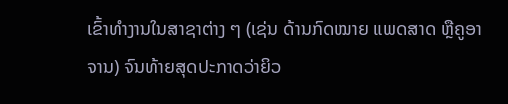ເຂົ້າທຳງານໃນສາຊາຕ່າງ ໆ (ເຊ່ນ ດ້ານກົດໝາຍ ແພດສາດ ຫຼືຄູອາຈານ) ຈົນທ້າຍສຸດປະກາດວ່າຍິວ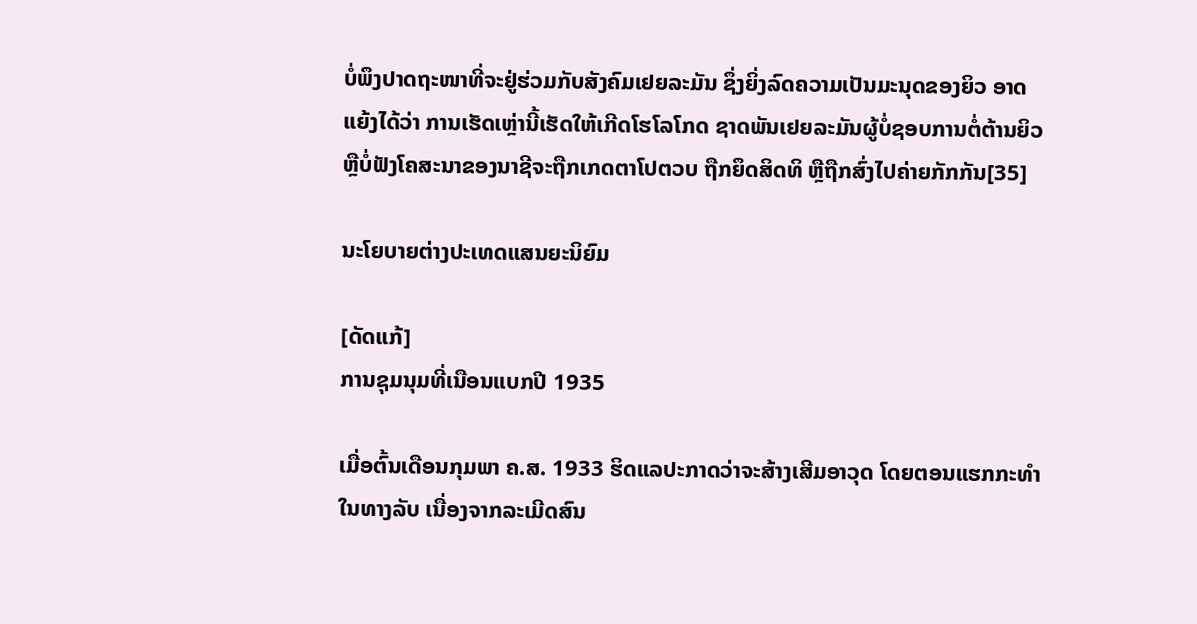ບໍ່ພຶງປາດຖະໜາທີ່ຈະຢູ່ຮ່ວມກັບສັງຄົມເຢຍລະມັນ ຊຶ່ງຍິ່ງລົດຄວາມເປັນມະນຸດຂອງຍິວ ອາດແຍ້ງໄດ້ວ່າ ການເຮັດເຫຼ່ານີ້ເຮັດໃຫ້ເກີດໂຮໂລໂກດ ຊາດພັນເຢຍລະມັນຜູ້ບໍ່ຊອບການຕໍ່ຕ້ານຍິວຫຼືບໍ່ຟັງໂຄສະນາຂອງນາຊີຈະຖືກເກດຕາໂປຕວບ ຖືກຍຶດສິດທິ ຫຼືຖືກສົ່ງໄປຄ່າຍກັກກັນ[35]

ນະໂຍບາຍຕ່າງປະເທດແສນຍະນິຍົມ

[ດັດແກ້]
ການຊຸມນຸມທີ່ເນືອນແບກປີ 1935

ເມື່ອຕົ້ນເດືອນກຸມພາ ຄ.ສ. 1933 ຮິດແລປະກາດວ່າຈະສ້າງເສີມອາວຸດ ໂດຍຕອນແຮກກະທຳໃນທາງລັບ ເນື່ອງຈາກລະເມີດສົນ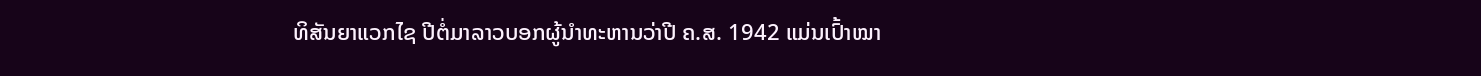ທິສັນຍາແວກໄຊ ປີຕໍ່ມາລາວບອກຜູ້ນຳທະຫານວ່າປີ ຄ.ສ. 1942 ແມ່ນເປົ້າໝາ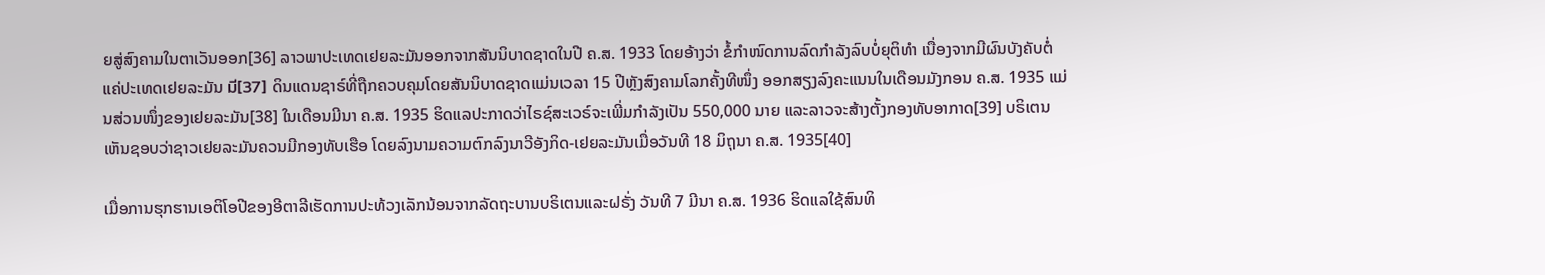ຍສູ່ສົງຄາມໃນຕາເວັນອອກ[36] ລາວພາປະເທດເຢຍລະມັນອອກຈາກສັນນິບາດຊາດໃນປີ ຄ.ສ. 1933 ໂດຍອ້າງວ່າ ຂໍ້ກຳໜົດການລົດກຳລັງລົບບໍ່ຍຸຕິທຳ ເນື່ອງຈາກມີຜົນບັງຄັບຕໍ່ແຄ່ປະເທດເຢຍລະມັນ มี[37] ດິນແດນຊາຣ໌ທີ່ຖືກຄວບຄຸມໂດຍສັນນິບາດຊາດແມ່ນເວລາ 15 ປີຫຼັງສົງຄາມໂລກຄັ້ງທີໜຶ່ງ ອອກສຽງລົງຄະແນນໃນເດືອນມັງກອນ ຄ.ສ. 1935 ແມ່ນສ່ວນໜຶ່ງຂອງເຢຍລະມັນ[38] ໃນເດືອນມີນາ ຄ.ສ. 1935 ຮິດແລປະກາດວ່າໄຣຊ໌ສະເວຣ໌ຈະເພີ່ມກຳລັງເປັນ 550,000 ນາຍ ແລະລາວຈະສ້າງຕັ້ງກອງທັບອາກາດ[39] ບຣິເຕນເຫັນຊອບວ່າຊາວເຢຍລະມັນຄວນມີກອງທັບເຮືອ ໂດຍລົງນາມຄວາມຕົກລົງນາວີອັງກິດ-ເຢຍລະມັນເມື່ອວັນທີ 18 ມິຖຸນາ ຄ.ສ. 1935[40]

ເມື່ອການຮຸກຮານເອຕິໂອປີຂອງອີຕາລີເຮັດການປະທ້ວງເລັກນ້ອນຈາກລັດຖະບານບຣິເຕນແລະຝຣັ່ງ ວັນທີ 7 ມີນາ ຄ.ສ. 1936 ຮິດແລໃຊ້ສົນທິ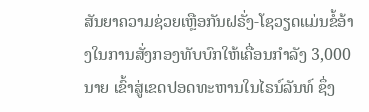ສັນຍາຄວາມຊ່ວຍເຫຼືອກັນຝຣັ່ງ-ໂຊວຽດແມ່ນຂໍ້ອ້າງໃນການສັ່ງກອງທັບບົກໃຫ້ເຄື່ອນກຳລັງ 3,000 ນາຍ ເຂົ້າສູ່ເຂດປອດທະຫານໃນໄຣນ໌ລັນທ໌ ຊຶ່ງ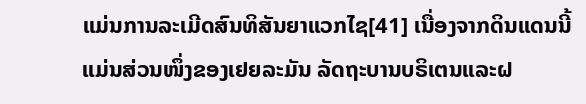ແມ່ນການລະເມີດສົນທິສັນຍາແວກໄຊ[41] ເນື່ອງຈາກດິນແດນນີ້ແມ່ນສ່ວນໜຶ່ງຂອງເຢຍລະມັນ ລັດຖະບານບຣິເຕນແລະຝ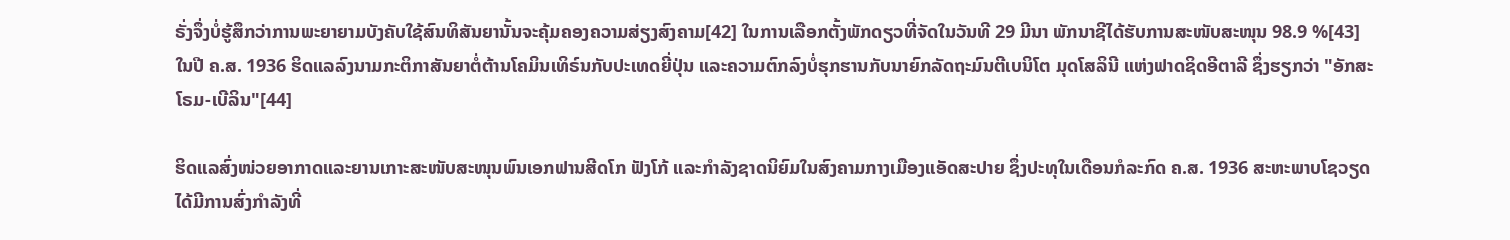ຣັ່ງຈຶ່ງບໍ່ຮູ້ສຶກວ່າການພະຍາຍາມບັງຄັບໃຊ້ສົນທິສັນຍານັ້ນຈະຄຸ້ມຄອງຄວາມສ່ຽງສົງຄາມ[42] ໃນການເລືອກຕັ້ງພັກດຽວທີ່ຈັດໃນວັນທີ 29 ມີນາ ພັກນາຊີໄດ້ຮັບການສະໜັບສະໜຸນ 98.9 %[43] ໃນປີ ຄ.ສ. 1936 ຮິດແລລົງນາມກະຕິກາສັນຍາຕໍ່ຕ້ານໂຄມິນເທິຣ໌ນກັບປະເທດຍີ່ປຸ່ນ ແລະຄວາມຕົກລົງບໍ່ຮຸກຮານກັບນາຍົກລັດຖະມົນຕີເບນິໂຕ ມຸດໂສລິນີ ແຫ່ງຟາດຊິດອີຕາລີ ຊຶ່ງຮຽກວ່າ "ອັກສະໂຣມ-ເບີລິນ"[44]

ຮິດແລສົ່ງໜ່ວຍອາກາດແລະຍານເກາະສະໜັບສະໜຸນພົນເອກຟານສີດໂກ ຟັງໂກ້ ແລະກຳລັງຊາດນິຍົມໃນສົງຄາມກາງເມືອງແອັດສະປາຍ ຊຶ່ງປະທຸໃນເດືອນກໍລະກົດ ຄ.ສ. 1936 ສະຫະພາບໂຊວຽດໄດ້ມີການສົ່ງກຳລັງທີ່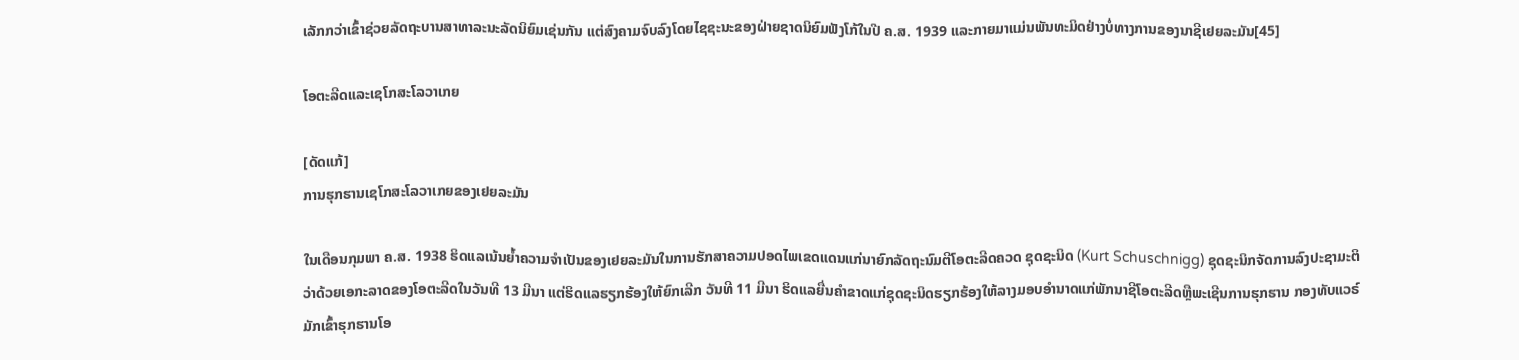ເລັກກວ່າເຂົ້າຊ່ວຍລັດຖະບານສາທາລະນະລັດນິຍົມເຊ່ນກັນ ແຕ່ສົງຄາມຈົບລົງໂດຍໄຊຊະນະຂອງຝ່າຍຊາດນິຍົມຟັງໂກ້ໃນປີ ຄ.ສ. 1939 ແລະກາຍມາແມ່ນພັນທະມິດຢ່າງບໍ່ທາງການຂອງນາຊີເຢຍລະມັນ[45]

ໂອຕະລີດແລະເຊໂກສະໂລວາເກຍ

[ດັດແກ້]
ການຮຸກຮານເຊໂກສະໂລວາເກຍຂອງເຢຍລະມັນ

ໃນເດືອນກຸມພາ ຄ.ສ. 1938 ຮິດແລເນ້ນຍ້ຳຄວາມຈຳເປັນຂອງເຢຍລະມັນໃນການຮັກສາຄວາມປອດໄພເຂດແດນແກ່ນາຍົກລັດຖະນົມຕີໂອຕະລີດຄວດ ຊຸດຊະນິດ (Kurt Schuschnigg) ຊຸດຊະນິກຈັດການລົງປະຊາມະຕິວ່າດ້ວຍເອກະລາດຂອງໂອຕະລີດໃນວັນທີ 13 ມີນາ ແຕ່ຮິດແລຮຽກຮ້ອງໃຫ້ຍົກເລີກ ວັນທີ 11 ມີນາ ຮິດແລຍື່ນຄຳຂາດແກ່ຊຸດຊະນິດຮຽກຮ້ອງໃຫ້ລາງມອບອຳນາດແກ່ພັກນາຊີໂອຕະລີດຫຼືພະເຊີນການຮຸກຮານ ກອງທັບແວຣ໌ມັກເຂົ້າຮຸກຮານໂອ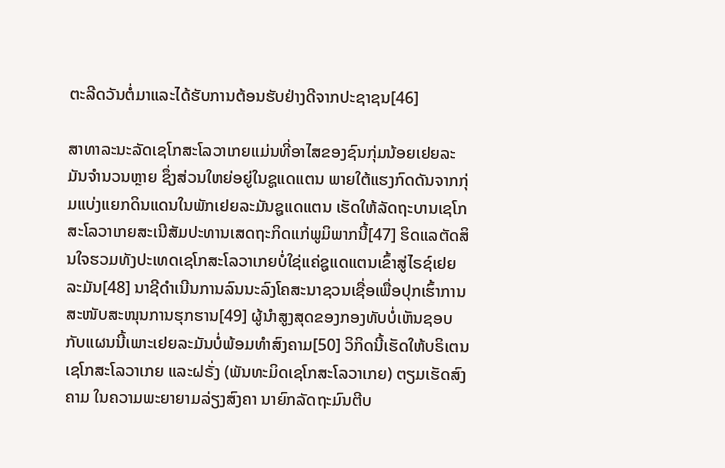ຕະລີດວັນຕໍ່ມາແລະໄດ້ຮັບການຕ້ອນຮັບຢ່າງດີຈາກປະຊາຊນ[46]

ສາທາລະນະລັດເຊໂກສະໂລວາເກຍແມ່ນທີ່ອາໄສຂອງຊົນກຸ່ມນ້ອຍເຢຍລະມັນຈຳນວນຫຼາຍ ຊຶ່ງສ່ວນໃຫຍ່ອຍູ່ໃນຊູແດແຕນ ພາຍໃຕ້ແຮງກົດດັນຈາກກຸ່ມແບ່ງແຍກດິນແດນໃນພັກເຢຍລະມັນຊູແດແຕນ ເຮັດໃຫ້ລັດຖະບານເຊໂກສະໂລວາເກຍສະເນີສັມປະທານເສດຖະກິດແກ່ພູມິພາກນີ້[47] ຮິດແລຕັດສິນໃຈຮວມທັງປະເທດເຊໂກສະໂລວາເກຍບໍ່ໃຊ່ແຄ່ຊູແດແຕນເຂົ້າສູ່ໄຣຊ໌ເຢຍລະມັນ[48] ນາຊີດຳເນີນການລົນນະລົງໂຄສະນາຊວນເຊື່ອເພື່ອປຸກເຮົ້າການສະໜັບສະໜຸນການຮຸກຮານ[49] ຜູ້ນຳສູງສຸດຂອງກອງທັບບໍ່ເຫັນຊອບກັບແຜນນີ້ເພາະເຢຍລະມັນບໍ່ພ້ອມທຳສົງຄາມ[50] ວິກິດນີ້ເຮັດໃຫ້ບຣິເຕນ ເຊໂກສະໂລວາເກຍ ແລະຝຣັ່ງ (ພັນທະມິດເຊໂກສະໂລວາເກຍ) ຕຽມເຮັດສົງຄາມ ໃນຄວາມພະຍາຍາມລ່ຽງສົງຄາ ນາຍົກລັດຖະມົນຕີບ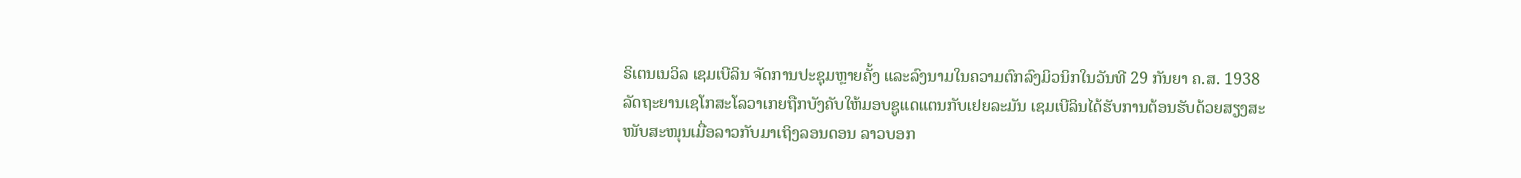ຣິເຕນເນວິລ ເຊມເບີລິນ ຈັດການປະຊຸມຫຼາຍຄັ້ງ ແລະລົງນາມໃນຄວາມຕົກລົງມິວນິກໃນວັນທີ 29 ກັນຍາ ຄ.ສ. 1938 ລັດຖະຍານເຊໂກສະໂລວາເກຍຖືກບັງຄັບໃຫ້ມອບຊູແດແຕນກັບເຢຍລະມັນ ເຊມເບີລິນໄດ້ຮັບການຕ້ອນຮັບດ້ວຍສຽງສະໜັບສະໜຸນເມື່ອລາວກັບມາເຖິງລອນດອນ ລາວບອກ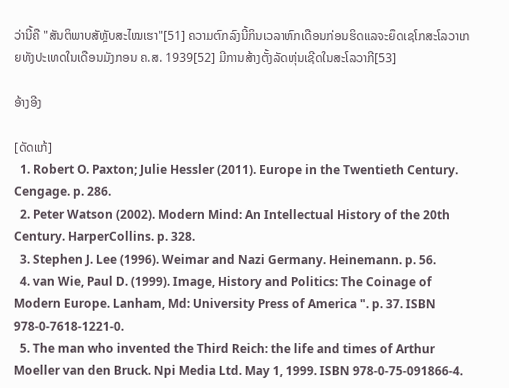ວ່ານີ້ຄື "ສັນຕິພາບສັຫຼັບສະໄໝເຮາ"[51] ຄວາມຕົກລົງນີ້ກິນເວລາຫົກເດືອນກ່ອນຮິດແລຈະຍຶດເຊໂກສະໂລວາເກຍທັງປະເທດໃນເດືອນມັງກອນ ຄ.ສ. 1939[52] ມີການສ້າງຕັ້ງລັດຫຸ່ນເຊີດໃນສະໂລວາກີ[53]

ອ້າງອີງ

[ດັດແກ້]
  1. Robert O. Paxton; Julie Hessler (2011). Europe in the Twentieth Century. Cengage. p. 286.
  2. Peter Watson (2002). Modern Mind: An Intellectual History of the 20th Century. HarperCollins. p. 328.
  3. Stephen J. Lee (1996). Weimar and Nazi Germany. Heinemann. p. 56.
  4. van Wie, Paul D. (1999). Image, History and Politics: The Coinage of Modern Europe. Lanham, Md: University Press of America ". p. 37. ISBN 978-0-7618-1221-0.
  5. The man who invented the Third Reich: the life and times of Arthur Moeller van den Bruck. Npi Media Ltd. May 1, 1999. ISBN 978-0-75-091866-4.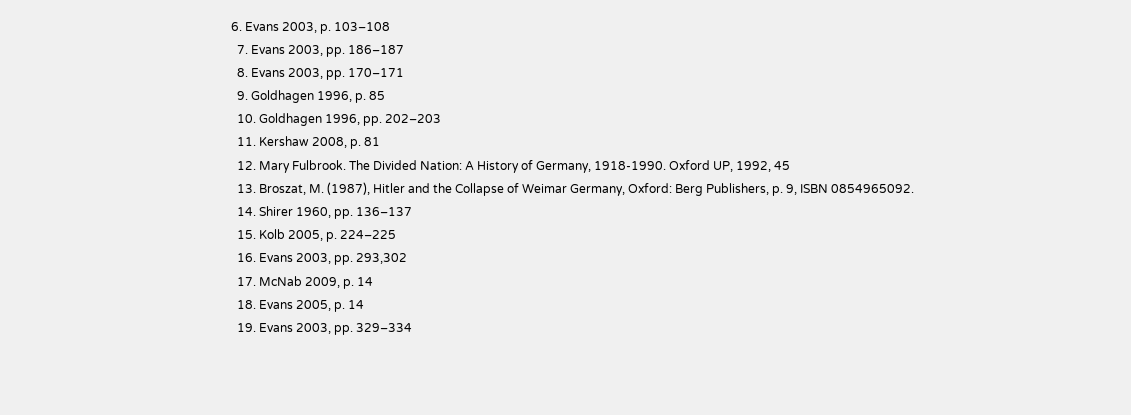6. Evans 2003, p. 103–108
  7. Evans 2003, pp. 186–187
  8. Evans 2003, pp. 170–171
  9. Goldhagen 1996, p. 85
  10. Goldhagen 1996, pp. 202–203
  11. Kershaw 2008, p. 81
  12. Mary Fulbrook. The Divided Nation: A History of Germany, 1918-1990. Oxford UP, 1992, 45
  13. Broszat, M. (1987), Hitler and the Collapse of Weimar Germany, Oxford: Berg Publishers, p. 9, ISBN 0854965092.
  14. Shirer 1960, pp. 136–137
  15. Kolb 2005, p. 224–225
  16. Evans 2003, pp. 293,302
  17. McNab 2009, p. 14
  18. Evans 2005, p. 14
  19. Evans 2003, pp. 329–334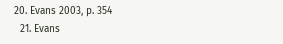20. Evans 2003, p. 354
  21. Evans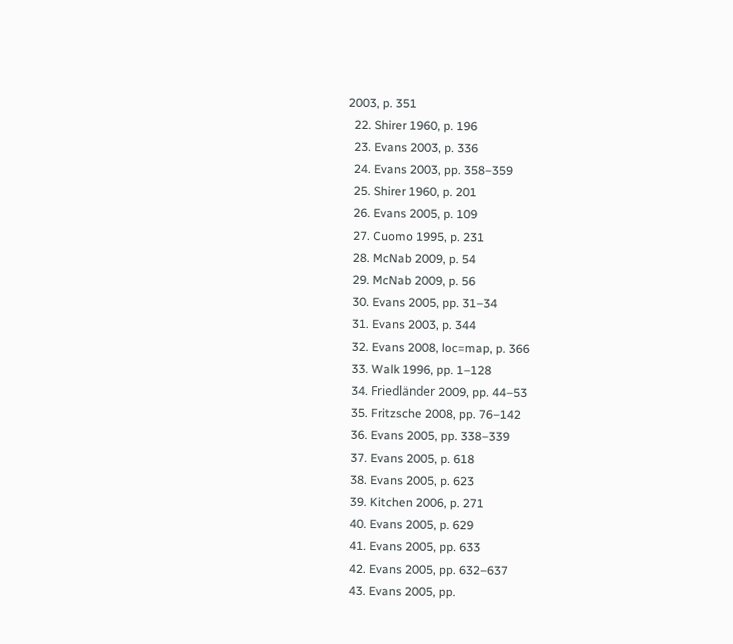2003, p. 351
  22. Shirer 1960, p. 196
  23. Evans 2003, p. 336
  24. Evans 2003, pp. 358–359
  25. Shirer 1960, p. 201
  26. Evans 2005, p. 109
  27. Cuomo 1995, p. 231
  28. McNab 2009, p. 54
  29. McNab 2009, p. 56
  30. Evans 2005, pp. 31–34
  31. Evans 2003, p. 344
  32. Evans 2008, loc=map, p. 366
  33. Walk 1996, pp. 1–128
  34. Friedländer 2009, pp. 44–53
  35. Fritzsche 2008, pp. 76–142
  36. Evans 2005, pp. 338–339
  37. Evans 2005, p. 618
  38. Evans 2005, p. 623
  39. Kitchen 2006, p. 271
  40. Evans 2005, p. 629
  41. Evans 2005, pp. 633
  42. Evans 2005, pp. 632–637
  43. Evans 2005, pp.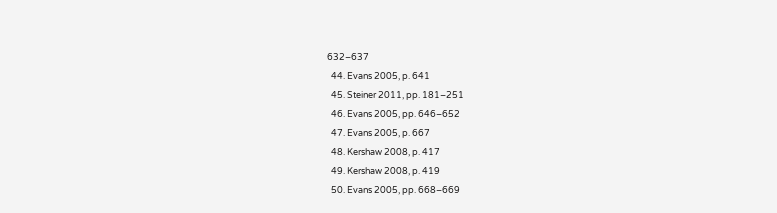632–637
  44. Evans 2005, p. 641
  45. Steiner 2011, pp. 181–251
  46. Evans 2005, pp. 646–652
  47. Evans 2005, p. 667
  48. Kershaw 2008, p. 417
  49. Kershaw 2008, p. 419
  50. Evans 2005, pp. 668–669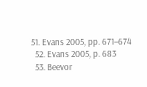51. Evans 2005, pp. 671–674
  52. Evans 2005, p. 683
  53. Beevor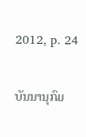2012, p. 24

ບັນນານຸກົມ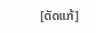[ດັດແກ້]